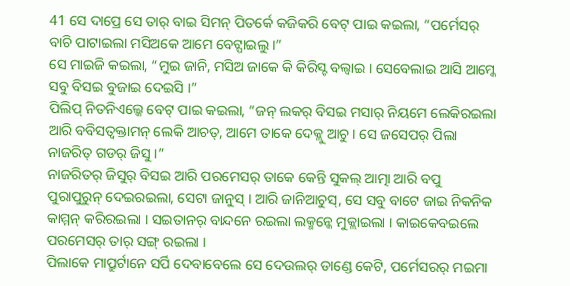41 ସେ ଦାପ୍ରେ ସେ ତାର୍ ବାଇ ସିମନ୍ ପିତର୍କେ କଜିକରି ବେଟ୍ ପାଇ କଇଲା, “ପର୍ମେସର୍ ବାଚି ପାଟାଇଲା ମସିଅକେ ଆମେ ବେଟ୍ପାଇଲୁ ।”
ସେ ମାଇଜି କଇଲା, “ମୁଇ ଜାନି, ମସିଅ ଜାକେ କି କିରିସ୍ଟ ବଲ୍ବାଇ । ସେବେଲାଇ ଆସି ଆମ୍କେ ସବୁ ବିସଇ ବୁଜାଇ ଦେଇସି ।”
ପିଲିପ୍ ନିତନିଏଲ୍କେ ବେଟ୍ ପାଇ କଇଲା, “ଜନ୍ ଲକର୍ ବିସଇ ମସାର୍ ନିୟମେ ଲେକିରଇଲା ଆରି ବବିସତ୍ବକ୍ତାମନ୍ ଲେକି ଆଚତ୍, ଆମେ ତାକେ ଦେକ୍ଲୁ ଆଚୁ । ସେ ଜସେପର୍ ପିଲା ନାଜରିତ୍ ଗଡର୍ ଜିସୁ ।”
ନାଜରିତର୍ ଜିସୁର୍ ବିସଇ ଆରି ପରମେସର୍ ତାକେ କେନ୍ତି ସୁକଲ୍ ଆତ୍ମା ଆରି ବପୁ ପୁରାପୁରୁନ୍ ଦେଇରଇଲା, ସେଟା ଜାନୁସ୍ । ଆରି ଜାନିଆଚୁସ୍, ସେ ସବୁ ବାଟେ ଜାଇ ନିକନିକ କାମ୍ମନ୍ କରିରଇଲା । ସଇତାନର୍ ବାନ୍ଦନେ ରଇଲା ଲକ୍ମନ୍କେ ମୁକ୍ଲାଇଲା । କାଇକେବଇଲେ ପରମେସର୍ ତାର୍ ସଙ୍ଗ୍ ରଇଲା ।
ପିଲାକେ ମାପ୍ରୁର୍ଟାନେ ସର୍ପି ଦେବାବେଲେ ସେ ଦେଉଲର୍ ଡାଣ୍ଡେ କେଟି, ପର୍ମେସରର୍ ମଇମା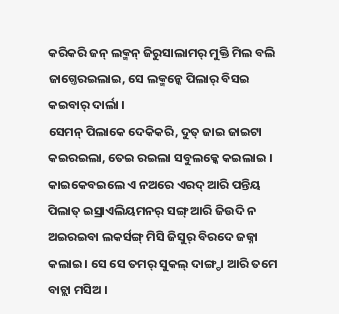କରିକରି ଜନ୍ ଲକ୍ମନ୍ ଜିରୁସାଲାମର୍ ମୁକ୍ତି ମିଲ ବଲି ଜାଗ୍ତେରଇଲାଇ, ସେ ଲକ୍ମନ୍କେ ପିଲାର୍ ବିସଇ କଇବାର୍ ଦାର୍ଲା ।
ସେମନ୍ ପିଲାକେ ଦେକିକରି, ଦୁତ୍ ଜାଇ ଜାଇଟା କଇରଇଲା, ତେଇ ରଇଲା ସବୁଲକ୍କେ କଇଲାଇ ।
କାଇକେବଇଲେ ଏ ନଅରେ ଏରଦ୍ ଆରି ପନ୍ତିୟ ପିଲାତ୍ ଇସ୍ରାଏଲିୟମନର୍ ସଙ୍ଗ୍ ଆରି ଜିଉଦି ନ ଅଇରଇବା ଲକର୍ସଙ୍ଗ୍ ମିସି ଜିସୁର୍ ବିରଦେ ଜଜ୍ନା କଲାଇ । ସେ ସେ ତମର୍ ସୁକଲ୍ ଦାଙ୍ଗ୍ଡା ଆରି ତମେ ବାଚ୍ଲା ମସିଅ ।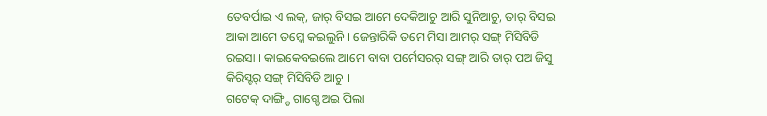ତେବର୍ପାଇ ଏ ଲକ୍, ଜାର୍ ବିସଇ ଆମେ ଦେକିଆଚୁ ଆରି ସୁନିଆଚୁ, ତାର୍ ବିସଇ ଆକା ଆମେ ତମ୍କେ କଇଲୁନି । ଜେନ୍ତାରିକି ତମେ ମିସା ଆମର୍ ସଙ୍ଗ୍ ମିସିବିଡି ରଇସା । କାଇକେବଇଲେ ଆମେ ବାବା ପର୍ମେସରର୍ ସଙ୍ଗ୍ ଆରି ତାର୍ ପଅ ଜିସୁ କିରିସ୍ଟର୍ ସଙ୍ଗ୍ ମିସିବିଡି ଆଚୁ ।
ଗଟେକ୍ ଦାଙ୍ଗ୍ଡି ଗାଗ୍ଡେ ଅଇ ପିଲା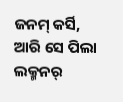ଜନମ୍ କର୍ସି, ଆରି ସେ ପିଲା ଲକ୍ମନର୍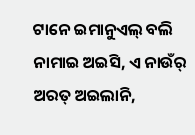ଟାନେ ଇମାନୁଏଲ୍ ବଲି ନାମାଇ ଅଇସି, ଏ ନାଉଁର୍ ଅରତ୍ ଅଇଲାନି,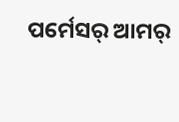ପର୍ମେସର୍ ଆମର୍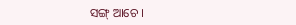ସଙ୍ଗ୍ ଆଚେ ।